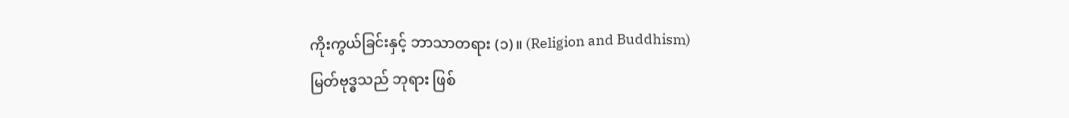ကိုးကွယ်ခြင်းနှင့် ဘာသာတရား (၁)။ (Religion and Buddhism)
မြတ်ဗုဒ္ဓသည် ဘုရား ဖြစ်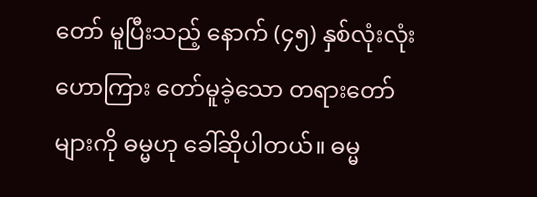တော် မူပြီးသည့် နောက် (၄၅) နှစ်လုံးလုံး ဟောကြား တော်မူခဲ့သော တရားတော် များကို ဓမ္မဟု ခေါ်ဆိုပါတယ်။ ဓမ္မ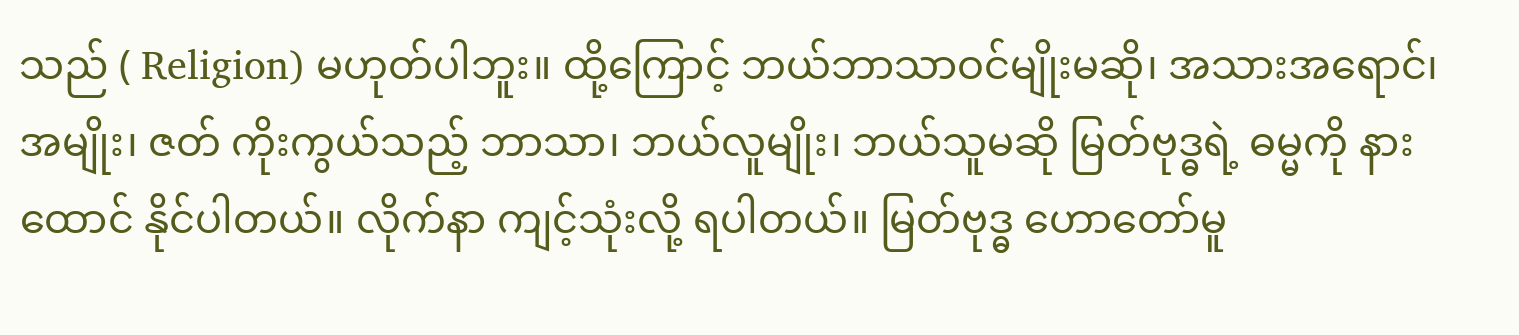သည် ( Religion) မဟုတ်ပါဘူး။ ထို့ကြောင့် ဘယ်ဘာသာဝင်မျိုးမဆို၊ အသားအရောင်၊ အမျိုး၊ ဇတ် ကိုးကွယ်သည့် ဘာသာ၊ ဘယ်လူမျိုး၊ ဘယ်သူမဆို မြတ်ဗုဒ္ဓရဲ့ ဓမ္မကို နားထောင် နိုင်ပါတယ်။ လိုက်နာ ကျင့်သုံးလို့ ရပါတယ်။ မြတ်ဗုဒ္ဓ ဟောတော်မူ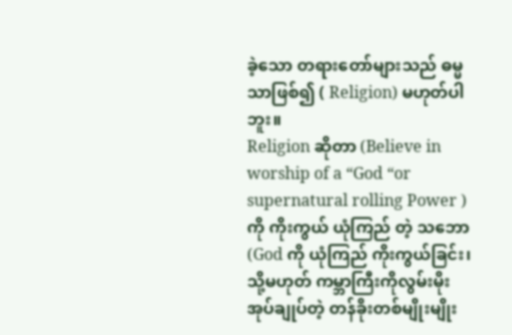ခဲ့သော တရားတော်များသည် ဓမ္မသာဖြစ်၍ ( Religion) မဟုတ်ပါဘူး။
Religion ဆိုတာ (Believe in worship of a “God “or supernatural rolling Power ) ကို ကိုးကွယ် ယုံကြည် တဲ့ သဘော (God ကို ယုံကြည် ကိုးကွယ်ခြင်း၊ သို့မဟုတ် ကမ္ဘာကြီးကိုလွမ်းမိုး အုပ်ချုပ်တဲ့ တန်ခိုးတစ်မျိုးမျိုး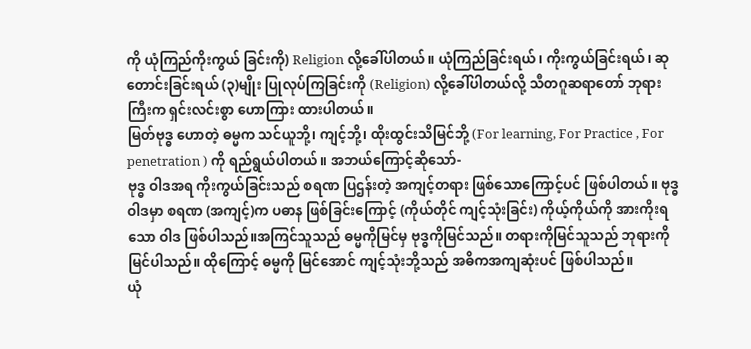ကို ယုံကြည်ကိုးကွယ် ခြင်းကို) Religion လို့ခေါ်ပါတယ်။ ယုံကြည်ခြင်းရယ်၊ ကိုးကွယ်ခြင်းရယ်၊ ဆုတောင်းခြင်းရယ် (၃)မျိုး ပြုလုပ်ကြခြင်းကို (Religion) လို့ခေါ်ပါတယ်လို့ သီတဂူဆရာတော် ဘုရားကြီးက ရှင်းလင်းစွာ ဟောကြား ထားပါတယ်။
မြတ်ဗုဒ္ဓ ဟောတဲ့ ဓမ္မက သင်ယူဘို့၊ ကျင့်ဘို့၊ ထိုးထွင်းသိမြင်ဘို့ (For learning, For Practice , For penetration ) ကို ရည်ရွယ်ပါတယ်။ အဘယ်ကြောင့်ဆိုသော်-
ဗုဒ္ဓ ဝါဒအရ ကိုးကွယ်ခြင်းသည် စရဏ ပြဌန်းတဲ့ အကျင့်တရား ဖြစ်သောကြောင့်ပင် ဖြစ်ပါတယ်။ ဗုဒ္ဓဝါဒမှာ စရဏ (အကျင့်)က ပဓာန ဖြစ်ခြင်းကြောင့် (ကိုယ်တိုင် ကျင့်သုံးခြင်း) ကိုယ့်ကိုယ်ကို အားကိုးရသော ဝါဒ ဖြစ်ပါသည်။အကြင်သူသည် ဓမ္မကိုမြင်မှ ဗုဒ္ဓကိုမြင်သည်။ တရားကိုမြင်သူသည် ဘုရားကို မြင်ပါသည်။ ထိုကြောင့် ဓမ္မကို မြင်အောင် ကျင့်သုံးဘို့သည် အဓိကအကျဆုံးပင် ဖြစ်ပါသည်။
ယုံ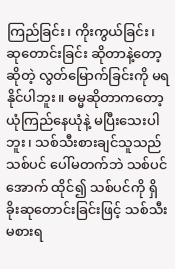ကြည်ခြင်း၊ ကိုးကွယ်ခြင်း၊ ဆုတောင်းခြင်း ဆိုတာနဲ့တော့ ဆိုတဲ့ လွတ်မြောက်ခြင်းကို မရနိုင်ပါဘူး။ ဓမ္မဆိုတာကတော့ ယုံကြည်နေယုံနဲ့ မပြီးသေးပါဘူး၊ သစ်သီးစားချင်သူသည် သစ်ပင် ပေါ်မတက်ဘဲ သစ်ပင်အောက် ထိုင်၍ သစ်ပင်ကို ရှိခိုးဆုတောင်းခြင်းဖြင့် သစ်သီး မစားရ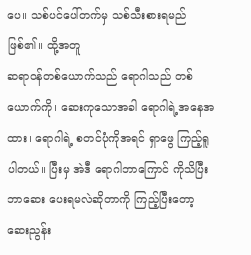ပေ။ သစ်ပင်ပေါ်တက်မှ သစ်သီးစားရမည် ဖြစ်၏။ ထို့အတူ
ဆရာဝန်တစ်ယောက်သည် ရောဂါသည် တစ်ယောက်ကို၊ ဆေးကုသောအခါ ရောဂါရဲ့အနေအထား၊ ရောဂါရဲ့ စတင်ပုံကိုအရင် ရှာဖွေ ကြည့်ရူပါတယ်။ ပြီးမှ အဲဒီ ရောဂါဘာကြောင် ကိုသိပြီး ဘာဆေး ပေးရမလဲဆိုတာကို ကြည့်ပြီးတော့ ဆေးညွန်း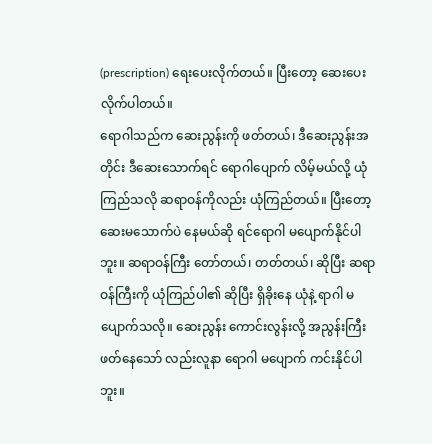(prescription) ရေးပေးလိုက်တယ်။ ပြီးတော့ ဆေးပေးလိုက်ပါတယ်။
ရောဂါသည်က ဆေးညွန်းကို ဖတ်တယ်၊ ဒီဆေးညွန်းအတိုင်း ဒီဆေးသောက်ရင် ရောဂါပျောက် လိမ့်မယ်လို့ ယုံကြည်သလို ဆရာဝန်ကိုလည်း ယုံကြည်တယ်။ ပြီးတော့ ဆေးမသောက်ပဲ နေမယ်ဆို ရင်ရောဂါ မပျောက်နိုင်ပါဘူး။ ဆရာဝန်ကြီး တော်တယ်၊ တတ်တယ်၊ ဆိုပြီး ဆရာဝန်ကြီးကို ယုံကြည်ပါ၏ ဆိုပြီး ရှိခိုးနေ ယုံနဲ့ ရာဂါ မပျောက်သလို။ ဆေးညွန်း ကောင်းလွန်းလို့ အညွန်းကြီး ဖတ်နေသော် လည်းလူနာ ရောဂါ မပျောက် ကင်းနိုင်ပါ ဘူး။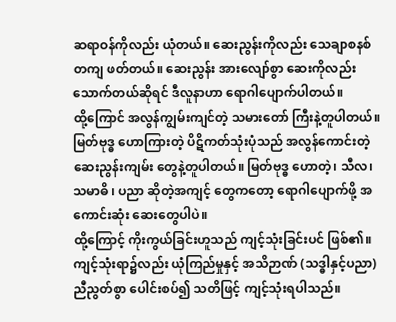ဆရာဝန်ကိုလည်း ယုံတယ်။ ဆေးညွန်းကိုလည်း သေချာစနစ်တကျ ဖတ်တယ်။ ဆေးညွန်း အားလျော်စွာ ဆေးကိုလည်း သောက်တယ်ဆိုရင် ဒီလူနာဟာ ရောဂါပျောက်ပါတယ်။
ထို့ကြောင် အလွန်ကျွမ်းကျင်တဲ့ သမားတော် ကြီးနဲ့တူပါတယ်။ မြတ်ဗုဒ္ဓ ဟောကြားတဲ့ ပိဋိကတ်သုံးပုံသည် အလွန်ကောင်းတဲ့ ဆေးညွန်းကျမ်း တွေနဲ့တူပါတယ်။ မြတ်ဗုဒ္ဓ ဟောတဲ့၊ သီလ၊ သမာဓိ ၊ ပညာ ဆိုတဲ့အကျင့် တွေကတော့ ရောဂါပျောက်ဖို့ အကောင်းဆုံး ဆေးတွေပါပဲ။
ထို့ကြောင့် ကိုးကွယ်ခြင်းဟူသည် ကျင့်သုံးခြင်းပင် ဖြစ်၏။ ကျင့်သုံးရာ၌လည်း ယုံကြည်မှုနှင့် အသိဉာဏ် (သဒ္ဓါနှင့်ပညာ) ညီညွတ်စွာ ပေါင်းစပ်၍ သတိဖြင့် ကျင့်သုံးရပါသည်။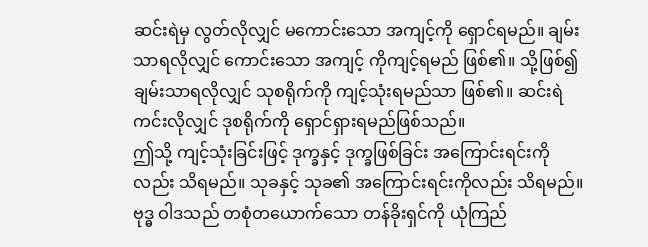ဆင်းရဲမှ လွတ်လိုလျှင် မကောင်းသော အကျင့်ကို ရှောင်ရမည်။ ချမ်းသာရလိုလျှင် ကောင်းသော အကျင့် ကိုကျင့်ရမည် ဖြစ်၏။ သို့ဖြစ်၍ ချမ်းသာရလိုလျှင် သုစရိုက်ကို ကျင့်သုံးရမည်သာ ဖြစ်၏။ ဆင်းရဲကင်းလိုလျှင် ဒုစရိုက်ကို ရှောင်ရှားရမည်ဖြစ်သည်။
ဤသို့ ကျင့်သုံးခြင်းဖြင့် ဒုက္ခနှင့် ဒုက္ခဖြစ်ခြင်း အကြောင်းရင်းကိုလည်း သိရမည်။ သုခနှင့် သုခ၏ အကြောင်းရင်းကိုလည်း သိရမည်။ဗုဒ္ဓ ဝါဒသည် တစုံတယောက်သော တန်ခိုးရှင်ကို ယုံကြည်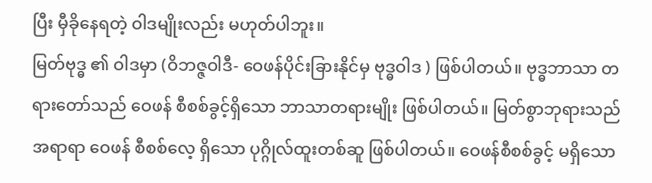ပြီး မှီခိုနေရတဲ့ ဝါဒမျိုးလည်း မဟုတ်ပါဘူး။
မြတ်ဗုဒ္ဓ ၏ ဝါဒမှာ (ဝိဘဇ္ဇဝါဒီ- ဝေဖန်ပိုင်းခြားနိုင်မှ ဗုဒ္ဓဝါဒ ) ဖြစ်ပါတယ်။ ဗုဒ္ဓဘာသာ တရားတော်သည် ဝေဖန် စီစစ်ခွင့်ရှိသော ဘာသာတရားမျိုး ဖြစ်ပါတယ်။ မြတ်စွာဘုရားသည် အရာရာ ဝေဖန် စီစစ်လေ့ ရှိသော ပုဂ္ဂိုလ်ထူးတစ်ဆူ ဖြစ်ပါတယ်။ ဝေဖန်စီစစ်ခွင့် မရှိသော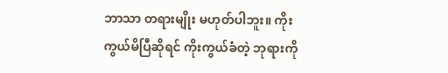ဘာသာ တရားမျိုး မဟုတ်ပါဘူး။ ကိုးကွယ်မိပြီဆိုရင် ကိုးကွယ်ခံတဲ့ ဘုရားကို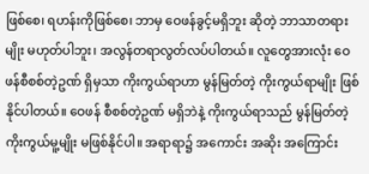ဖြစ်စေ၊ ရဟန်းကိုဖြစ်စေ၊ ဘာမှ ဝေဖန်ခွင့်မရှိဘူး ဆိုတဲ့ ဘာသာတရားမျိုး မဟုတ်ပါဘူး၊ အလွန်တရာလွတ်လပ်ပါတယ်။ လူတွေအားလုံး ဝေဖန်စီစစ်တဲ့ဥဏ် ရှိမှသာ ကိုးကွယ်ရာဟာ မွန်မြတ်တဲ့ ကိုးကွယ်ရာမျိုး ဖြစ်နိုင်ပါတယ်။ ဝေဖန် စီစစ်တဲ့ဥဏ် မရှိဘဲနဲ့ ကိုးကွယ်ရာသည် မွန်မြတ်တဲ့ ကိုးကွယ်မူ့မျိုး မဖြစ်နိုင်ပါ။ အရာရာ၌ အကောင်း အဆိုး အကြောင်း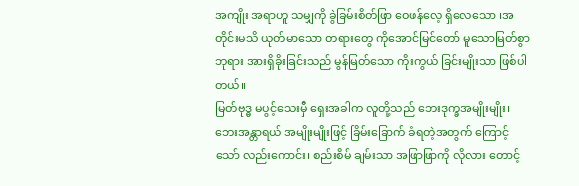အကျိုး အရာဟူ သမျှကို ခွဲခြမ်းစိတ်ဖြာ ဝေဖန်လေ့ ရှိလေသော ၊အတိုင်းမသိ ယုတ်မာသော တရားတွေ ကိုအောင်မြင်တော် မူသောမြတ်စွာ ဘုရား အားရှိခိုးခြင်းသည် မွန်မြတ်သော ကိုးကွယ် ခြင်းမျိုးသာ ဖြစ်ပါတယ်။
မြတ်ဗုဒ္ဓ မပွင့်သေးမှီ ရှေးအခါက လူတို့သည် ဘေးဒုက္ခအမျိုးမျိုး၊ ဘေးအန္တာရယ် အမျိုးမျိုးဖြင့် ခြိမ်းခြောက် ခံရတဲ့အတွက် ကြောင့်သော် လည်းကောင်း၊ စည်းစိမ် ချမ်းသာ အဖြာဖြာကို လိုလား တောင့်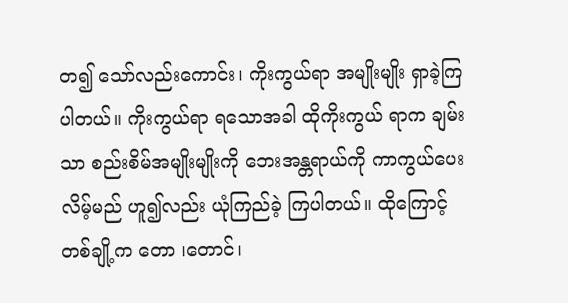တ၍ သော်လည်းကောင်း၊ ကိုးကွယ်ရာ အမျိုးမျိုး ရှာခဲ့ကြပါတယ်။ ကိုးကွယ်ရာ ရသောအခါ ထိုကိုးကွယ် ရာက ချမ်းသာ စည်းစိမ်အမျိုးမျိုးကို ဘေးအန္တရာယ်ကို ကာကွယ်ပေးလိမ့်မည် ဟူ၍လည်း ယုံကြည်ခဲ့ ကြပါတယ်။ ထိုကြောင့် တစ်ချို့က တော ၊တောင်၊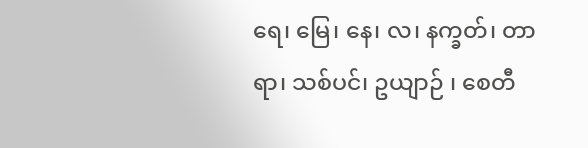ရေ၊ မြေ၊ နေ၊ လ၊ နက္ခတ်၊ တာရာ၊ သစ်ပင်၊ ဥယျာဉ် ၊ စေတီ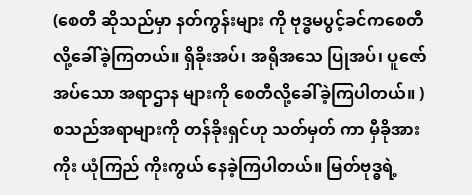(စေတီ ဆိုသည်မှာ နတ်ကွန်းများ ကို ဗုဒ္ဓမပွင့်ခင်ကစေတီ လို့ခေါ်ခဲ့ကြတယ်။ ရှိခိုးအပ်၊ အရိုအသေ ပြုအပ်၊ ပူဇော်အပ်သော အရာဌာန များကို စေတီလို့ခေါ်ခဲ့ကြပါတယ်။ ) စသည်အရာများကို တန်ခိုးရှင်ဟု သတ်မှတ် ကာ မှီခိုအားကိုး ယုံကြည် ကိုးကွယ် နေခဲ့ကြပါတယ်။ မြတ်ဗုဒ္ဓရဲ့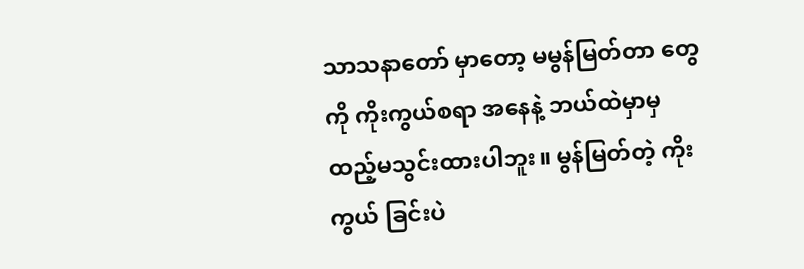သာသနာတော် မှာတော့ မမွန်မြတ်တာ တွေကို ကိုးကွယ်စရာ အနေနဲ့ ဘယ်ထဲမှာမှ ထည့်မသွင်းထားပါဘူး။ မွန်မြတ်တဲ့ ကိုးကွယ် ခြင်းပဲ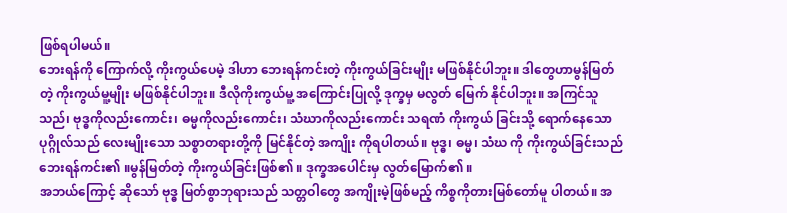ဖြစ်ရပါမယ်။
ဘေးရန်ကို ကြောက်လို့ ကိုးကွယ်ပေမဲ့ ဒါဟာ ဘေးရန်ကင်းတဲ့ ကိုးကွယ်ခြင်းမျိုး မဖြစ်နိုင်ပါဘူး။ ဒါတွေဟာမွန်မြတ်တဲ့ ကိုးကွယ်မူ့မျိုး မဖြစ်နိုင်ပါဘူး။ ဒီလိုကိုးကွယ်မူ့ အကြောင်းပြုလို့ ဒုက္ခမှ မလွတ် မြေက် နိုင်ပါဘူး။ အကြင်သူသည်၊ ဗုဒ္ဓကိုလည်းကောင်း၊ ဓမ္မကိုလည်းကောင်း၊ သံဃာကိုလည်းကောင်း သရဏံ ကိုးကွယ် ခြင်းသို့ ရောက်နေသော ပုဂ္ဂိုလ်သည် လေးမျိုးသော သစ္စာတရားတို့ကို မြင်နိုင်တဲ့ အကျိုး ကိုရပါတယ်။ ဗုဒ္ဓ၊ ဓမ္မ၊ သံဃ ကို ကိုးကွယ်ခြင်းသည် ဘေးရန်ကင်း၏ ။မွန်မြတ်တဲ့ ကိုးကွယ်ခြင်းဖြစ်၏ ။ ဒုက္ခအပေါင်းမှ လွတ်မြောက်၏ ။
အဘယ်ကြောင့် ဆိုသော် ဗုဒ္ဓ မြတ်စွာဘုရားသည် သတ္တဝါတွေ အကျိုးမဲ့ဖြစ်မည့် ကိစ္စကိုတားမြစ်တော်မူ ပါတယ်။ အ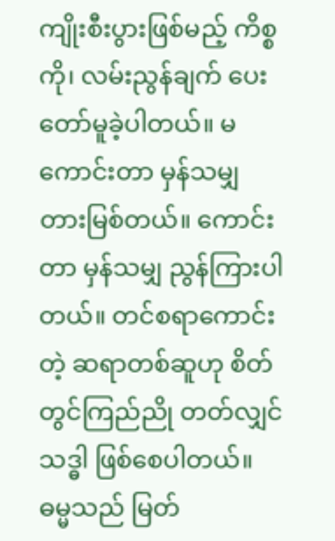ကျိုးစီးပွားဖြစ်မည့် ကိစ္စကို၊ လမ်းညွန်ချက် ပေးတော်မူခဲ့ပါတယ်။ မကောင်းတာ မှန်သမျှ တားမြစ်တယ်။ ကောင်းတာ မှန်သမျှ ညွန်ကြားပါတယ်။ တင်စရာကောင်းတဲ့ ဆရာတစ်ဆူဟု စိတ်တွင်ကြည်ညို တတ်လျှင် သဒ္ဓါ ဖြစ်စေပါတယ်။
ဓမ္မသည် မြတ်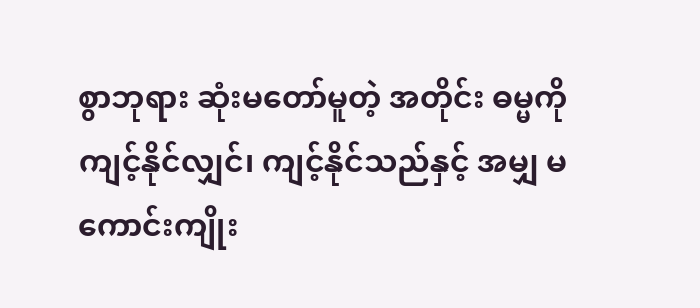စွာဘုရား ဆုံးမတော်မူတဲ့ အတိုင်း ဓမ္မကို ကျင့်နိုင်လျှင်၊ ကျင့်နိုင်သည်နှင့် အမျှ မကောင်းကျိုး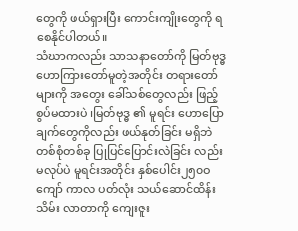တွေကို ဖယ်ရှားပြီး ကောင်းကျိုးတွေကို ရစေနိုင်ပါတယ်။
သံဃာကလည်း သာသနာတော်ကို မြတ်ဗုဒ္ဓ ဟောကြားတော်မူတဲ့အတိုင်း တရားတော်များကို အတွေး ခေါ်သစ်တွေလည်း ဖြည့်စွပ်မထားပဲ ၊မြတ်ဗုဒ္ဓ ၏ မူရင်း ဟောပြောချက်တွေကိုလည်း ဖယ်နုတ်ခြင်း မရှိဘဲ တစ်စုံတစ်ခု ပြုပြင်ပြောင်းလဲခြင်း လည်းမလုပ်ပဲ မူရင်းအတိုင်း နှစ်ပေါင်း၂၅၀ဝ ကျော် ကာလ ပတ်လုံး သယ်ဆောင်ထိန်းသိမ်း လာတာကို ကျေးဇူး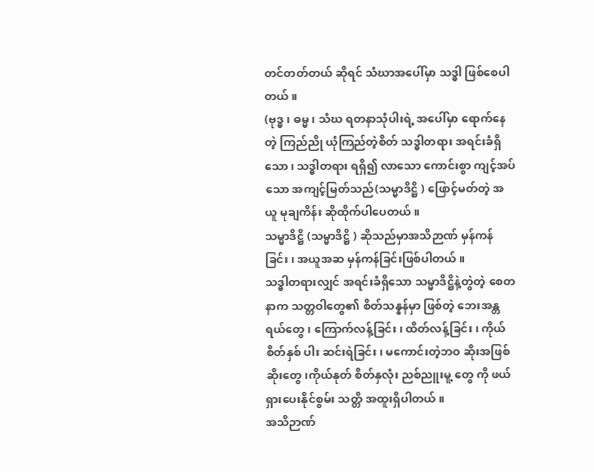တင်တတ်တယ် ဆိုရင် သံဃာအပေါ်မှာ သဒ္ဓါ ဖြစ်စေပါတယ်။
(ဗုဒ္ဓ၊ ဓမ္မ၊ သံဃ ရတနာသုံပါးရဲ့ အပေါ်မှာ ရောက်နေတဲ့ ကြည်ညို ယုံကြည်တဲ့စိတ် သဒ္ဓါတရား အရင်းခံရှိသော၊ သဒ္ဓါတရား ရရှိ၍ လာသော ကောင်းစွာ ကျင့်အပ်သော အကျင့်မြတ်သည်(သမ္မာဒိဋ္ဌိ ) ဖြောင့်မတ်တဲ့ အယူ မုချကိန်း ဆိုထိုက်ပါပေတယ်။
သမ္မာဒိဋ္ဌိ (သမ္မာဒိဋ္ဌိ ) ဆိုသည်မှာအသိဉာဏ် မှန်ကန်ခြင်း၊ အယူအဆ မှန်ကန်ခြင်းဖြစ်ပါတယ်။
သဒ္ဓါတရားလျှင် အရင်းခံရှိသော သမ္မာဒိဋ္ဌိနဲ့တွဲတဲ့ စေတနာက သတ္တဝါတွေ၏ စိတ်သန္နန်မှာ ဖြစ်တဲ့ ဘေးအန္တရယ်တွေ၊ ကြောက်လန့်ခြင်း၊ ထိတ်လန့်ခြင်း ၊ ကိုယ် စိတ်နှစ် ပါး ဆင်းရဲခြင်း၊ မကောင်းတဲ့ဘဝ ဆိုးအဖြစ်ဆိုးတွေ၊ကိုယ်နုတ် စိတ်နှလုံး ညစ်ညူးမူ့ တွေ ကို ဖယ်ရှားပေးနိုင်စွမ်း သတ္တိ အထူးရှိပါတယ်။
အသိဉာဏ်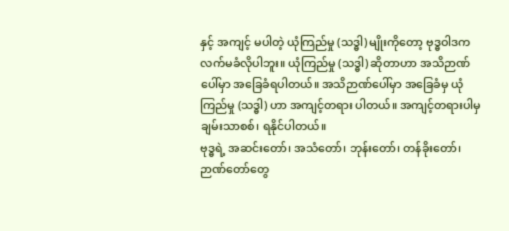နှင့် အကျင့် မပါတဲ့ ယုံကြည်မှု (သဒ္ဓါ) မျိုးကိုတော့ ဗုဒ္ဓဝါဒက လက်မခံလိုပါဘူး။ ယုံကြည်မှု (သဒ္ဓါ) ဆိုတာဟာ အသိဉာဏ်ပေါ်မှာ အခြေခံရပါတယ်။ အသိဉာဏ်ပေါ်မှာ အခြေခံမှ ယုံကြည်မှု (သဒ္ဓါ) ဟာ အကျင့်တရား ပါတယ်။ အကျင့်တရားပါမှ ချမ်းသာစစ်၊ ရနိုင်ပါတယ်။
ဗုဒ္ဓရဲ့ အဆင်းတော်၊ အသံတော်၊ ဘုန်းတော်၊ တန်ခိုးတော်၊ ဉာဏ်တော်တွေ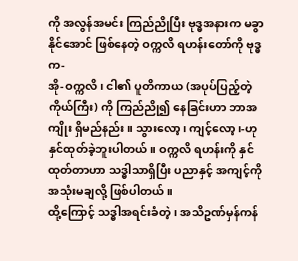ကို အလွန်အမင်း ကြည်ညိုပြီး ဗုဒ္ဓအနားက မခွာနိုင်အောင် ဖြစ်နေတဲ့ ဝက္ကလိ ရဟန်းတော်ကို ဗုဒ္ဓက-
အို-ဝက္ကလိ၊ ငါ၏ ပူတိကာယ (အပုပ်ပြည့်တဲ့ ကိုယ်ကြီး) ကို ကြည်ညို၍ နေခြင်းဟာ ဘာအကျိုး ရှိမည်နည်း။ သွားလော့၊ ကျင့်လော့၊-ဟု နှင်ထုတ်ခဲ့ဘူးပါတယ်။ ဝက္ကလိ ရဟန်းကို နှင်ထုတ်တာဟာ သဒ္ဓါသာရှိပြီး ပညာနှင့် အကျင့်ကို အသုံးမချလို့ ဖြစ်ပါတယ်။
ထို့ကြောင့် သဒ္ဓါအရင်းခံတဲ့၊ အသိဥဏ်မှန်ကန်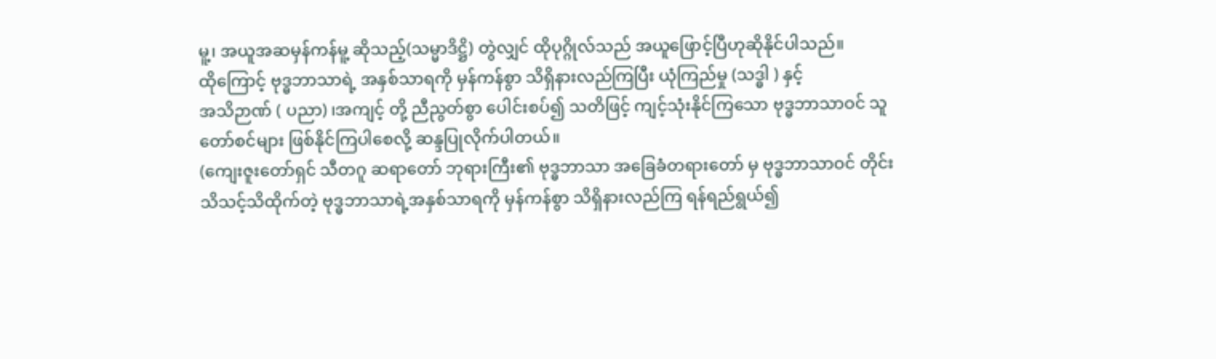မူ့၊ အယူအဆမှန်ကန်မူ့ ဆိုသည့်(သမ္မာဒိဋ္ဌိ) တွဲလျှင် ထိုပုဂ္ဂိုလ်သည် အယူဖြောင့်ပြီဟုဆိုနိုင်ပါသည်။
ထိုကြောင့် ဗုဒ္ဓဘာသာရဲ့ အနှစ်သာရကို မှန်ကန်စွာ သိရှိနားလည်ကြပြီး ယုံကြည်မှု (သဒ္ဓါ ) နှင့်
အသိဉာဏ် ( ပညာ) ၊အကျင့် တို့ ညီညွတ်စွာ ပေါင်းစပ်၍ သတိဖြင့် ကျင့်သုံးနိုင်ကြသော ဗုဒ္ဓဘာသာဝင် သူတော်စင်များ ဖြစ်နိုင်ကြပါစေလို့ ဆန္ဒပြုလိုက်ပါတယ်။
(ကျေးဇူးတော်ရှင် သီတဂူ ဆရာတော် ဘုရားကြီး၏ ဗုဒ္ဓဘာသာ အခြေခံတရားတော် မှ ဗုဒ္ဓဘာသာဝင် တိုင်း သိသင့်သိထိုက်တဲ့ ဗုဒ္ဓဘာသာရဲ့အနှစ်သာရကို မှန်ကန်စွာ သိရှိနားလည်ကြ ရန်ရည်ရွယ်၍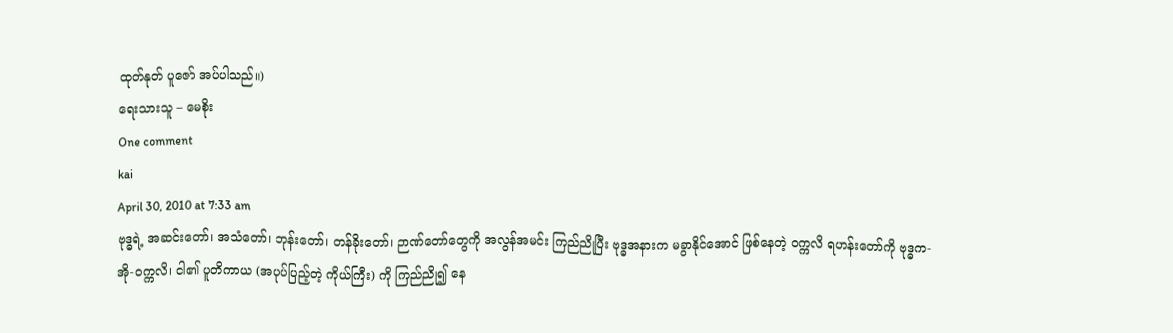ထုတ်နုတ် ပူဇော် အပ်ပါသည်။)
ရေးသားသူ – မေစိုး
One comment
kai
April 30, 2010 at 7:33 am
ဗုဒ္ဓရဲ့ အဆင်းတော်၊ အသံတော်၊ ဘုန်းတော်၊ တန်ခိုးတော်၊ ဉာဏ်တော်တွေကို အလွန်အမင်း ကြည်ညိုပြီး ဗုဒ္ဓအနားက မခွာနိုင်အောင် ဖြစ်နေတဲ့ ဝက္ကလိ ရဟန်းတော်ကို ဗုဒ္ဓက-
အို-ဝက္ကလိ၊ ငါ၏ ပူတိကာယ (အပုပ်ပြည့်တဲ့ ကိုယ်ကြီး) ကို ကြည်ညို၍ နေ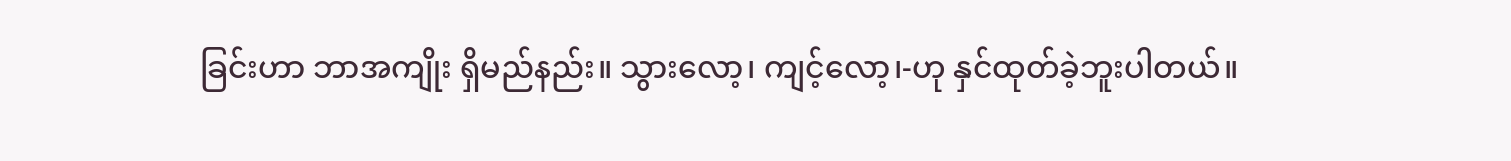ခြင်းဟာ ဘာအကျိုး ရှိမည်နည်း။ သွားလော့၊ ကျင့်လော့၊-ဟု နှင်ထုတ်ခဲ့ဘူးပါတယ်။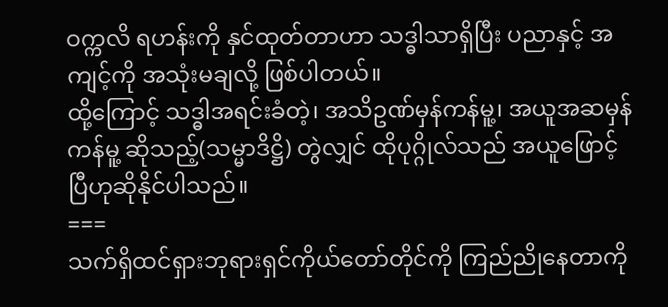ဝက္ကလိ ရဟန်းကို နှင်ထုတ်တာဟာ သဒ္ဓါသာရှိပြီး ပညာနှင့် အကျင့်ကို အသုံးမချလို့ ဖြစ်ပါတယ်။
ထို့ကြောင့် သဒ္ဓါအရင်းခံတဲ့၊ အသိဥဏ်မှန်ကန်မူ့၊ အယူအဆမှန်ကန်မူ့ ဆိုသည့်(သမ္မာဒိဋ္ဌိ) တွဲလျှင် ထိုပုဂ္ဂိုလ်သည် အယူဖြောင့်ပြီဟုဆိုနိုင်ပါသည်။
===
သက်ရှိထင်ရှားဘုရားရှင်ကိုယ်တော်တိုင်ကို ကြည်ညိုနေတာကို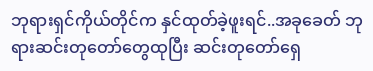ဘုရားရှင်ကိုယ်တိုင်က နှင်ထုတ်ခဲ့ဖူးရင်..အခုခေတ် ဘုရားဆင်းတုတော်တွေထုပြီး ဆင်းတုတော်ရှေ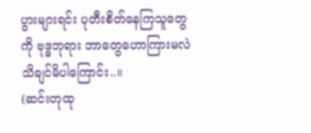ပွားများရင်း ပုတီးစိတ်နေကြသူတွေကို ဗုဒ္ဓဘုရား ဘာတွေဟောကြားမလဲ သိချင်မိပါကြောင်း..။
(ဆင်းတုထု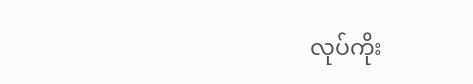လုပ်ကိုး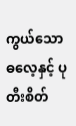ကွယ်သော ဓလေ့နှင့် ပုတီးစိတ်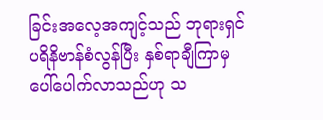ခြင်းအလေ့အကျင့်သည် ဘုရားရှင်ပရိနိဗာန်စံလွန်ပြီး နှစ်ရာချီကြာမှ ပေါ်ပေါက်လာသည်ဟု သ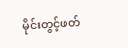မိုင်းတွင့်ဖတ်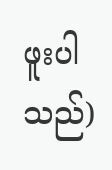ဖူးပါသည်)